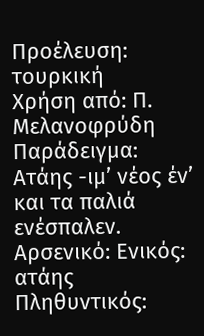Προέλευση: τουρκική
Χρήση από: Π. Μελανοφρύδη
Παράδειγμα: Ατάης -ιμ’ νέος έν’ και τα παλιά ενέσπαλεν.
Αρσενικό: Ενικός: ατάης Πληθυντικός: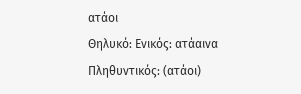ατάοι
Θηλυκό: Ενικός: ατάαινα Πληθυντικός: (ατάοι)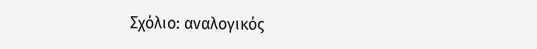Σχόλιο: αναλογικός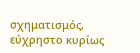σχηματισμός, εύχρηστο κυρίως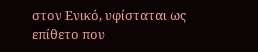στον Ενικό, υφίσταται ως επίθετο που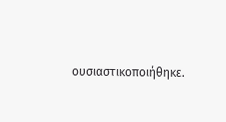ουσιαστικοποιήθηκε.